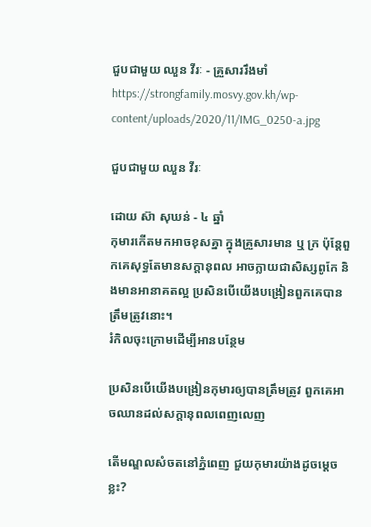ជួបជាមួយ ឈួន វីរៈ - គ្រួសាររឹងមាំ
https://strongfamily.mosvy.gov.kh/wp-content/uploads/2020/11/IMG_0250-a.jpg

ជួបជាមួយ ឈួន វីរៈ

ដោយ ស៊ា សុឃន់ - ៤ ឆ្នាំ
កុមារកើតមកអាចខុសគ្នា ក្នុងគ្រួសារមាន ឬ ក្រ ប៉ុន្តែពួកគេសុទ្ធតែមានសក្តានុពល អាចក្លាយជាសិស្សពូកែ និងមានអានាគតល្អ ប្រសិនបើយើងបង្រៀនពួកគេបានត្រឹមត្រូវនោះ។
រំកិលចុះក្រោមដើម្បីអានបន្ថែម

ប្រសិនបើយើងបង្រៀនកុមារឲ្យបានត្រឹមត្រូវ ពួកគេអាចឈានដល់សក្តានុពលពេញលេញ

តើមណ្ឌលសំចតនៅភ្នំពេញ ជួយកុមារយ៉ាងដូចម្តេចខ្លះ?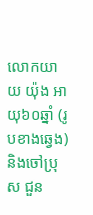លោកយាយ យ៉ុង អាយុ៦០ឆ្នាំ (រូបខាងឆ្វេង) និងចៅប្រុស ជួន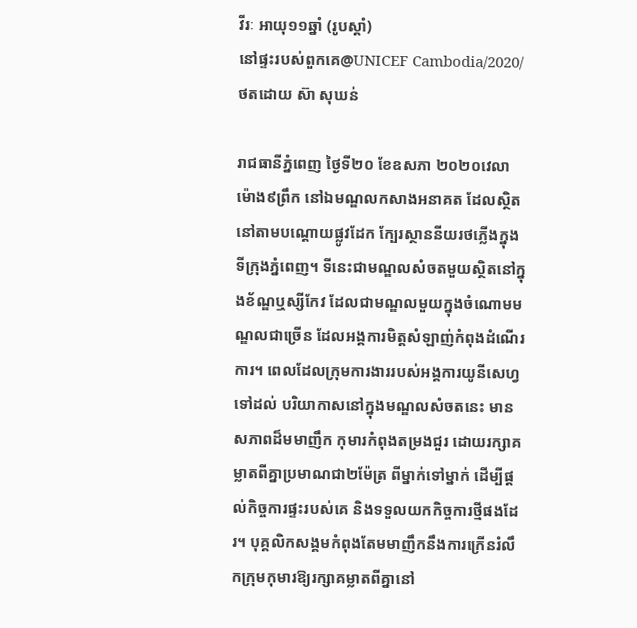វីរៈ អាយុ១១ឆ្នាំ (រូបស្តាំ)
នៅផ្ទះរបស់ពួកគេ@UNICEF Cambodia/2020/ ថតដោយ ស៊ា សុឃន់

រាជធានីភ្នំពេញ ថ្ងៃទី២០ ខែឧសភា ២០២០វេលាម៉ោង៩ព្រឹក នៅឯមណ្ឌលកសាងអនាគត ដែលសិ្ថតនៅតាមបណ្តោយផ្លូវដែក ក្បែរស្ថាននីយរថភ្លើងក្នុងទីក្រុងភ្នំពេញ។ ទីនេះជាមណ្ឌលសំចតមួយស្ថិតនៅក្នុងខ័ណ្ឌឬស្សីកែវ ដែលជាមណ្ឌលមួយក្នុងចំណោមមណ្ឌលជាច្រើន ដែលអង្គការមិត្តសំឡាញ់កំពុងដំណើរការ។ ពេលដែលក្រុមការងាររបស់អង្គការយូនីសេហ្វទៅដល់ បរិយាកាសនៅក្នុងមណ្ឌលសំចតនេះ មានសភាពដ៏មមាញឹក កុមារកំពុងតម្រងជួរ ដោយរក្សាគម្លាតពីគ្នាប្រមាណជា២ម៉ែត្រ ពីម្នាក់ទៅម្នាក់ ដើម្បីផ្តល់កិច្ចការផ្ទះរបស់គេ និងទទួលយកកិច្ចការថ្មីផងដែរ។ បុគ្គលិកសង្គមកំពុងតែមមាញឹកនឹងការក្រើនរំលឹកក្រុមកុមារឱ្យរក្សាគម្លាតពីគ្នានៅ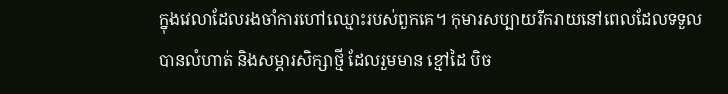ក្នុងវេលាដែលរងចាំការហៅឈ្មោះរបស់ពួកគេ។ កុមារសប្បាយរីករាយនៅពេលដែលទទួលបានលំហាត់ និងសម្ភារសិក្សាថ្មី ដែលរួមមាន ខ្មៅដៃ បិច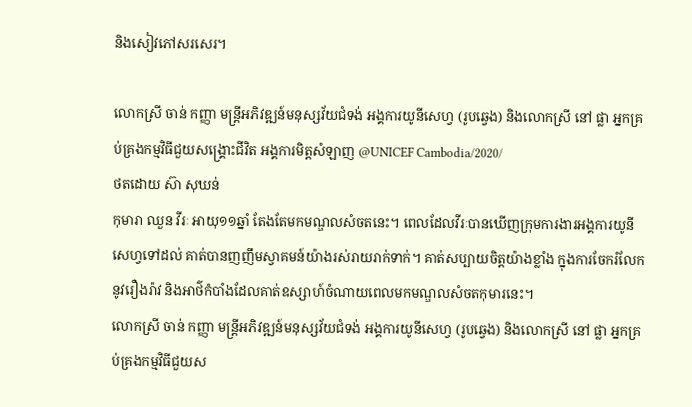និងសៀវភៅសរសេរ។

លោកស្រី ចាន់ កញ្ញា មន្រ្តីអភិវឌ្ឍន៍មនុស្សវ័យជំទង់ អង្គការយូនីសេហ្វ (រូបឆ្វេង) និងលោកស្រី នៅ ផ្លា អ្នកគ្រប់គ្រងកម្មវិធីជួយសង្រ្គោះជីវិត អង្គការមិត្តសំឡាញ @UNICEF Cambodia/2020/
ថតដោយ ស៊ា សុឃន់
កុមារា ឈួន វីរៈ អាយុ១១ឆ្នាំ តែងតែមកមណ្ឌលសំចតនេះ។ ពេលដែលវីរៈបានឃើញក្រុមការងារអង្គការយូនីសេហ្វទៅដល់ គាត់បានញញឹមស្វាគមន៍យ៉ាងរស់រាយរាក់ទាក់។ គាត់សប្បាយចិត្តយ៉ាងខ្លាំង ក្នុងការចែករំលែកនូវរឿងរ៉ាវ និងអាថ៌កំបាំងដែលគាត់ឧស្សាហ៍ចំណាយពេលមកមណ្ឌលសំចតកុមារនេះ។
លោកស្រី ចាន់ កញ្ញា មន្រ្តីអភិវឌ្ឍន៍មនុស្សវ័យជំទង់ អង្គការយូនីសេហ្វ (រូបឆ្វេង) និងលោកស្រី នៅ ផ្លា អ្នកគ្រប់គ្រងកម្មវិធីជួយស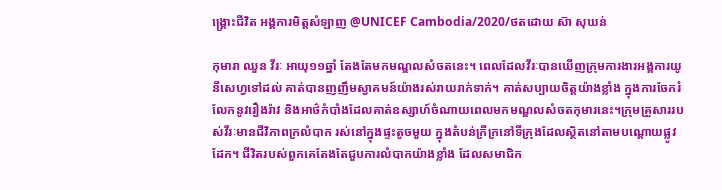ង្រ្គោះជីវិត អង្គការមិត្តសំឡាញ @UNICEF Cambodia/2020/ថតដោយ ស៊ា សុឃន់

កុមារា ឈួន វីរៈ អាយុ១១ឆ្នាំ តែងតែមកមណ្ឌលសំចតនេះ។ ពេលដែលវីរៈបានឃើញក្រុមការងារអង្គការយូនីសេហ្វទៅដល់ គាត់បានញញឹមស្វាគមន៍យ៉ាងរស់រាយរាក់ទាក់។ គាត់សប្បាយចិត្តយ៉ាងខ្លាំង ក្នុងការចែករំលែកនូវរឿងរ៉ាវ និងអាថ៌កំបាំងដែលគាត់ឧស្សាហ៍ចំណាយពេលមកមណ្ឌលសំចតកុមារនេះ។ក្រុមគ្រួសាររបស់វីរៈមានជីវិភាពក្រលំបាក រស់នៅក្នុងផ្ទះតូចមួយ ក្នុងតំបន់ក្រីក្រនៅទីក្រុងដែលស្ថិតនៅតាមបណ្តោយផ្លូវដែក។ ជីវិតរបស់ពួកគេតែងតែជួបការលំបាកយ៉ាងខ្លាំង ដែលសមាជិក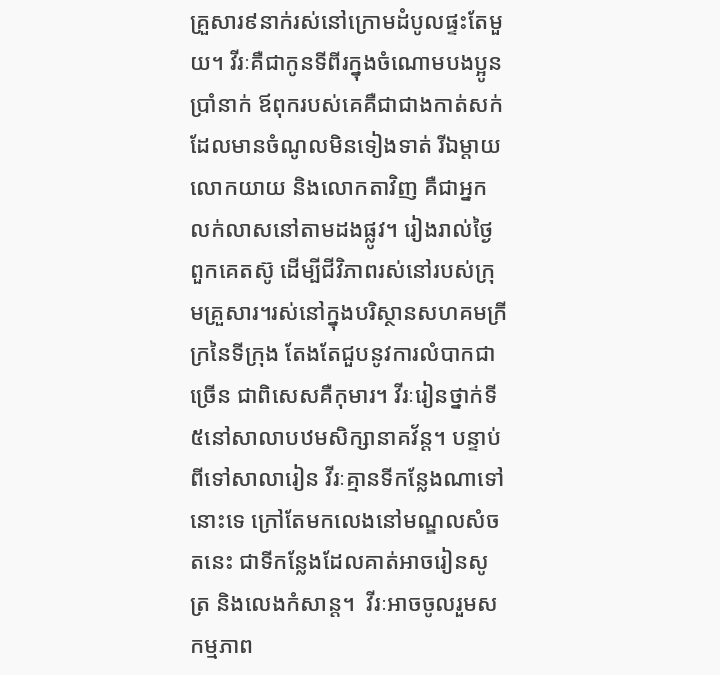គ្រួសារ៩នាក់រស់នៅក្រោមដំបូលផ្ទះតែមួយ។ វីរៈគឺជាកូនទីពីរក្នុងចំណោមបងប្អូនប្រាំនាក់ ឪពុករបស់គេគឺជាជាងកាត់សក់ដែលមានចំណូលមិនទៀងទាត់ រីឯម្តាយ លោកយាយ និងលោកតាវិញ គឺជាអ្នកលក់លាសនៅតាមដងផ្លូវ។ រៀងរាល់ថ្ងៃ ពួកគេតស៊ូ ដើម្បីជីវិភាពរស់នៅរបស់ក្រុមគ្រួសារ។រស់នៅក្នុងបរិស្ថានសហគមក្រីក្រនៃទីក្រុង តែងតែជួបនូវការលំបាកជាច្រើន ជាពិសេសគឺកុមារ។ វីរៈរៀនថ្នាក់ទី៥នៅសាលាបឋមសិក្សានាគវ័ន្ត។ បន្ទាប់ពីទៅសាលារៀន វីរៈគ្មានទីកន្លែងណាទៅនោះទេ ក្រៅតែមកលេងនៅមណ្ឌលសំចតនេះ ជាទីកន្លែងដែលគាត់អាចរៀនសូត្រ និងលេងកំសាន្ត។  វីរៈអាចចូលរួមសកម្មភាព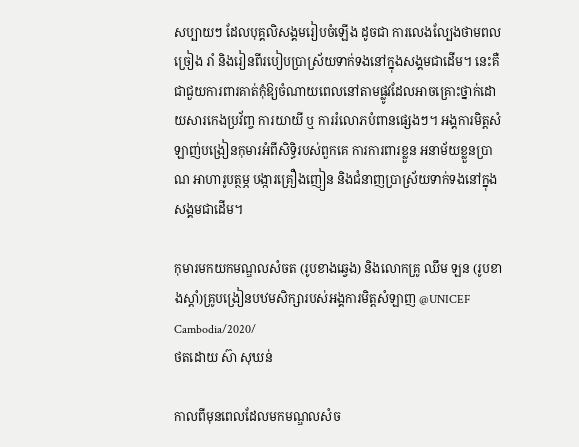សប្បាយៗ ដែលបុគ្គលិសង្គមរៀបចំឡើង ដូចជា ការលេងល្បែងថាមពល ច្រៀង រាំ និងរៀនពីរបៀបប្រាស្រ័យទាក់ទងនៅក្នុងសង្គមជាដើម។ នេះគឺជាជួយការពារគាត់កុំឱ្យចំណាយពេលនៅតាមផ្លូវដែលអាចគ្រោះថ្នាក់ដោយសារកេងប្រវ័ញ្ច ការយាយី ឬ ការរំលោភបំពានផ្សេងៗ។ អង្គការមិត្តសំឡាញ់បង្រៀនកុមារអំពីសិទ្ធិរបស់ពួកគេ ការការពារខ្លួន អនាម័យខ្លួនប្រាណ អាហារូបត្ថម្ភ បង្ការគ្រឿងញៀន និងជំនាញប្រាស្រ័យទាក់ទងនៅក្នុងសង្គមជាដើម។

កុមារមកយកមណ្ឌលសំចត (រូបខាងឆ្វេង) និងលោកគ្រូ ឈឹម ឡន (រូបខាងស្តាំ)គ្រូបង្រៀនបឋមសិក្សារបស់អង្គការមិត្តសំឡាញ @UNICEF Cambodia/2020/
ថតដោយ ស៊ា សុឃន់

កាលពីមុនពេលដែលមកមណ្ឌលសំច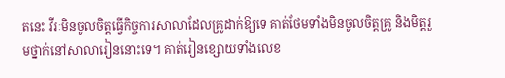តនេះ វីរៈមិនចូលចិត្តធ្វើកិច្ចការសាលាដែលគ្រូដាក់ឱ្យទេ គាត់ថែមទាំងមិនចូលចិត្តគ្រូ និងមិត្តរួមថ្នាក់នៅសាលារៀននោះទេ។ គាត់រៀនខ្សោយទាំងលេខ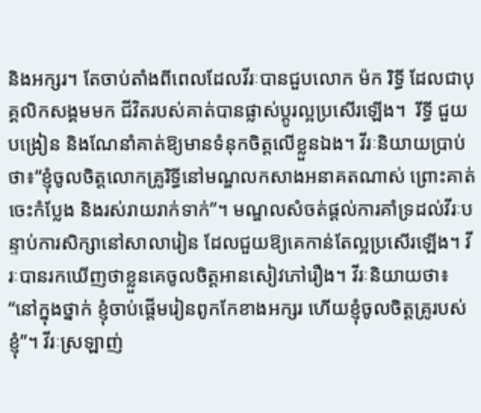និងអក្សរ។ តែចាប់តាំងពីពេលដែលវីរៈបានជួបលោក ម៉ក រិទ្ធី ដែលជាបុគ្គលិកសង្គមមក ជីវិតរបស់គាត់បានផ្លាស់ប្តូរល្អប្រសើរឡើង។  រីទ្ធី ជួយបង្រៀន និងណែនាំគាត់ឱ្យមានទំនុកចិត្តលើខ្លួនឯង។ វីរៈនិយាយប្រាប់ថា៖“ខ្ញុំចូលចិត្តលោកគ្រូរិទ្ធីនៅមណ្ឌលកសាងអនាគតណាស់ ព្រោះគាត់ចេះកំប្លែង និងរស់រាយរាក់ទាក់”។ មណ្ឌលសំចត់ផ្តល់ការគាំទ្រដល់វីរៈបន្ទាប់ការសិក្សានៅសាលារៀន ដែលជួយឱ្យគេកាន់តែល្អប្រសើរឡើង។ វីរៈបានរកឃើញថាខ្លួនគេចូលចិត្តអានសៀវភៅរឿង។ វីរៈនិយាយថា៖ “នៅក្នុងថ្នាក់ ខ្ញុំចាប់ផ្តើមរៀនពូកកែខាងអក្សរ ហើយខ្ញុំចូលចិត្តគ្រូរបស់ខ្ញុំ”។ វីរៈស្រឡាញ់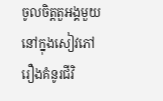ចូលចិត្តតួអង្គមួយនៅក្នុងសៀវភៅរឿងគំនូរជីវិ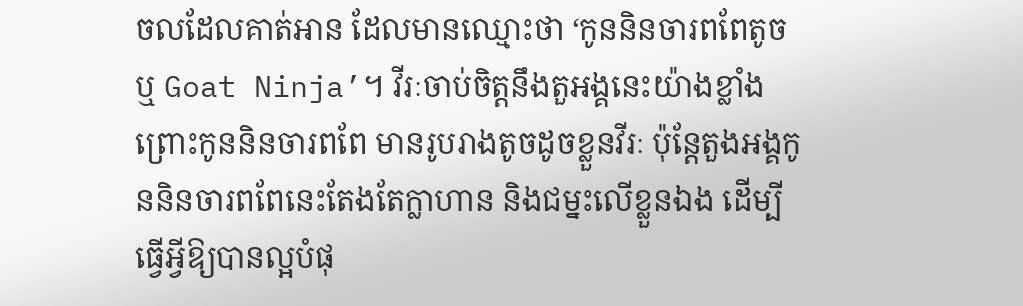ចលដែលគាត់អាន ដែលមានឈ្មោះថា ‘កូននិនចារពពែតូច ឬ Goat Ninja’។ វីរៈចាប់ចិត្តនឹងតួអង្គនេះយ៉ាងខ្លាំងព្រោះកូននិនចារពពែ មានរូបរាងតូចដូចខ្លួនវីរៈ ប៉ុន្តែតួងអង្គកូននិនចារពពែនេះតែងតែក្លាហាន និងជម្នះលើខ្លួនឯង ដើម្បីធ្វើអ្វីឱ្យបានល្អបំផុ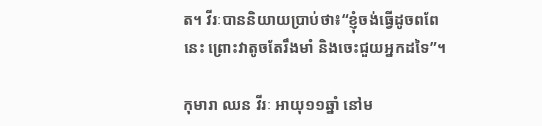ត។ វីរៈបាននិយាយប្រាប់ថា៖“ខ្ញុំចង់ធ្វើដូចពពែនេះ ព្រោះវាតូចតែរឹងមាំ និងចេះជួយអ្នកដទៃ”។

កុមារា ឈន វីរៈ អាយុ១១ឆ្នាំ នៅម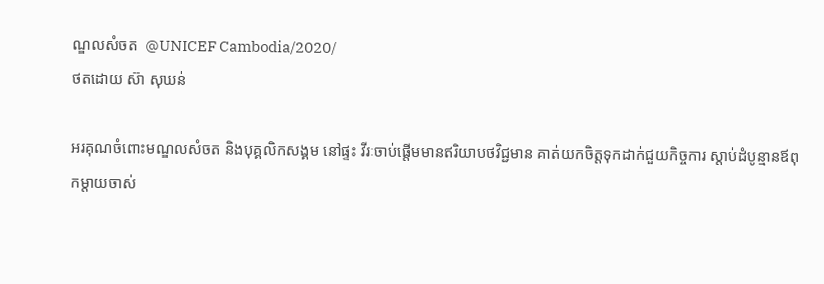ណ្ឌលសំចត  @UNICEF Cambodia/2020/
ថតដោយ ស៊ា សុឃន់

អរគុណចំពោះមណ្ឌលសំចត និងបុគ្គលិកសង្គម នៅផ្ទះ វីរៈចាប់ផ្តើមមានឥរិយាបថវិជ្ជមាន គាត់យកចិត្តទុកដាក់ជួយកិច្ចការ ស្តាប់ដំបូន្មានឪពុកម្តាយចាស់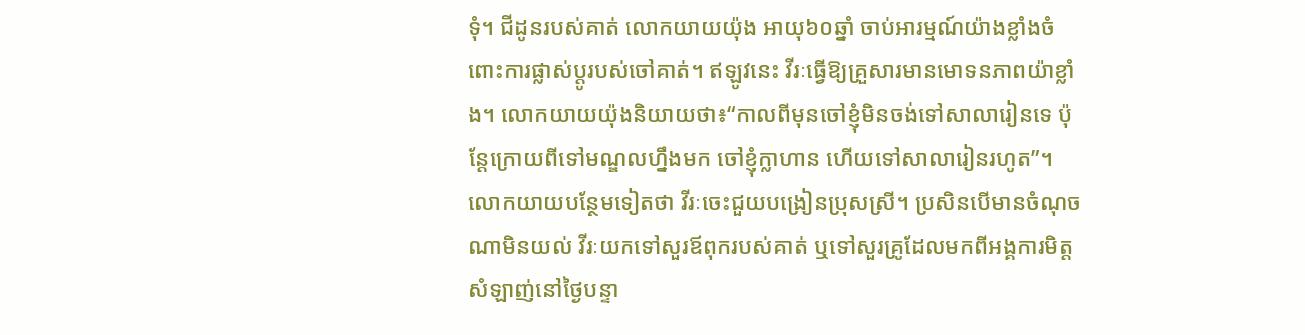ទុំ។ ជីដូនរបស់គាត់ លោកយាយយ៉ុង អាយុ៦០ឆ្នាំ ចាប់អារម្មណ៍យ៉ាងខ្លាំងចំពោះការផ្លាស់ប្តូរបស់ចៅគាត់។ ឥឡូវនេះ វីរៈធ្វើឱ្យគ្រួសារមានមោទនភាពយ៉ាខ្លាំង។ លោកយាយយ៉ុងនិយាយថា៖“កាលពីមុនចៅខ្ញុំមិនចង់ទៅសាលារៀនទេ ប៉ុន្តែក្រោយពីទៅមណ្ឌលហ្នឹងមក ចៅខ្ញុំក្លាហាន ហើយទៅសាលារៀនរហូត”។ លោកយាយបន្ថែមទៀតថា វីរៈចេះជួយបង្រៀនប្រុសស្រី។ ប្រសិនបើមានចំណុចណាមិនយល់ វីរៈយកទៅសួរឪពុករបស់គាត់ ឬទៅសួរគ្រូដែលមកពីអង្គការមិត្តសំឡាញ់នៅថ្ងៃបន្ទា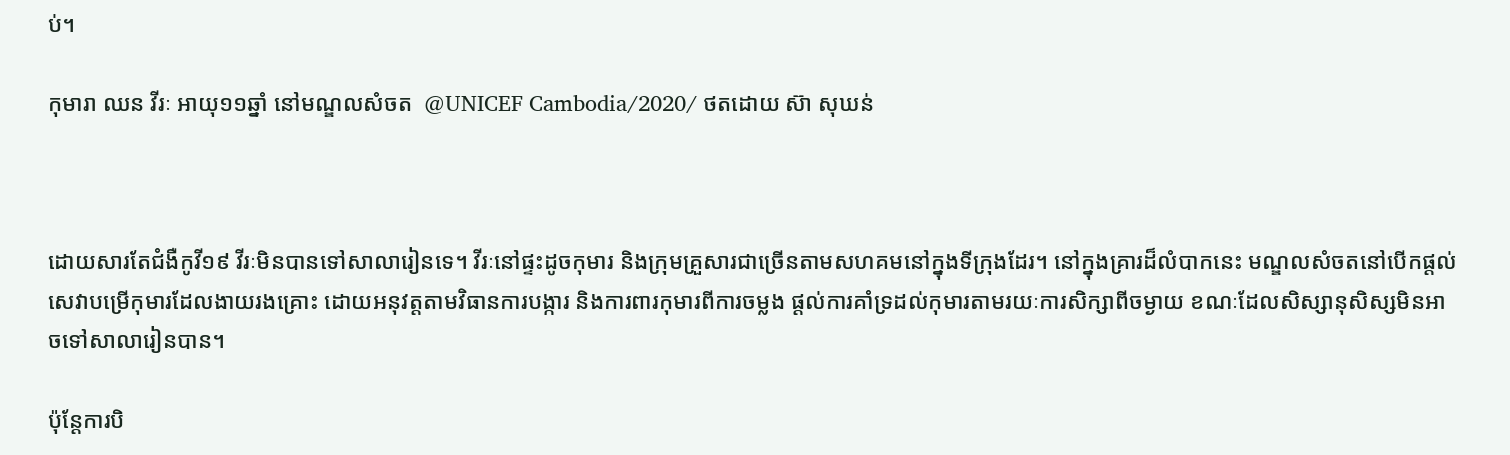ប់។

កុមារា ឈន វីរៈ អាយុ១១ឆ្នាំ នៅមណ្ឌលសំចត  @UNICEF Cambodia/2020/ ថតដោយ ស៊ា សុឃន់



ដោយសារតែជំងឺកូវី១៩ វីរៈមិនបានទៅសាលារៀនទេ។ វីរៈនៅផ្ទះដូចកុមារ និងក្រុមគ្រួសារជាច្រើនតាមសហគមនៅក្នុងទីក្រុងដែរ។ នៅក្នុងគ្រារដ៏លំបាកនេះ មណ្ឌលសំចតនៅបើកផ្តល់សេវាបម្រើកុមារដែលងាយរងគ្រោះ ដោយអនុវត្តតាមវិធានការបង្ការ និងការពារកុមារពីការចម្លង ផ្តល់ការគាំទ្រដល់កុមារតាមរយៈការសិក្សាពីចម្ងាយ ខណៈដែលសិស្សានុសិស្សមិនអាចទៅសាលារៀនបាន។

ប៉ុន្តែការបិ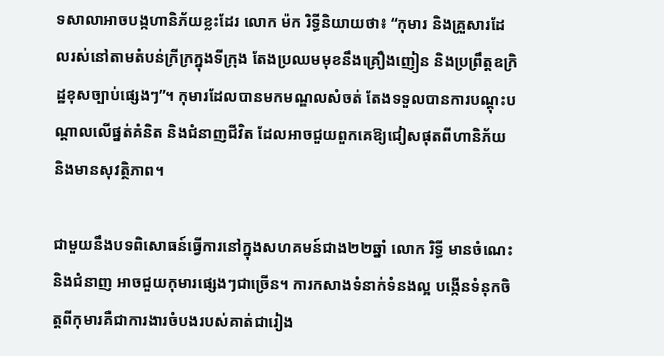ទសាលាអាចបង្កហានិភ័យខ្លះដែរ លោក ម៉ក រិទ្ធីនិយាយថា៖ “កុមារ និងគ្រួសារដែលរស់នៅតាមតំបន់ក្រីក្រក្នុងទីក្រុង តែងប្រឈមមុខនឹងគ្រឿងញៀន និងប្រព្រឹត្តឧក្រិដ្ឋខុសច្បាប់ផ្សេងៗ”។ កុមារដែលបានមកមណ្ឌលសំចត់ តែងទទួលបានការបណ្តុះបណ្តាលលើផ្នត់គំនិត និងជំនាញជីវិត ដែលអាចជួយពួកគេឱ្យជៀសផុតពីហានិភ័យ និងមានសុវត្ថិភាព។

ជាមួយនឹងបទពិសោធន៍ធ្វើការនៅក្នុងសហគមន៍ជាង២២ឆ្នាំ លោក រិទ្ធី មានចំណេះ និងជំនាញ អាចជួយកុមារផ្សេងៗជាច្រើន។ ការកសាងទំនាក់ទំនងល្អ បង្កើនទំនុកចិត្តពីកុមារគឺជាការងារចំបងរបស់គាត់ជារៀង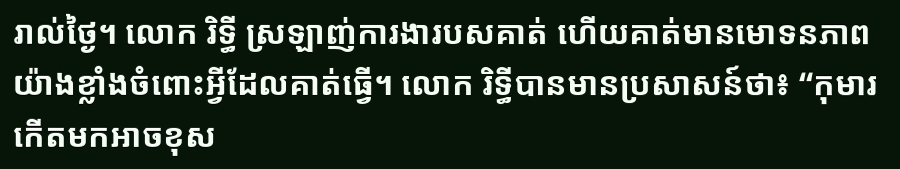រាល់ថ្ងៃ។ លោក រិទ្ធី ស្រឡាញ់ការងារបសគាត់ ហើយគាត់មានមោទនភាពយ៉ាងខ្លាំងចំពោះអ្វីដែលគាត់ធ្វើ។ លោក រិទ្ធីបានមានប្រសាសន៍ថា៖ “កុមារកើតមកអាចខុស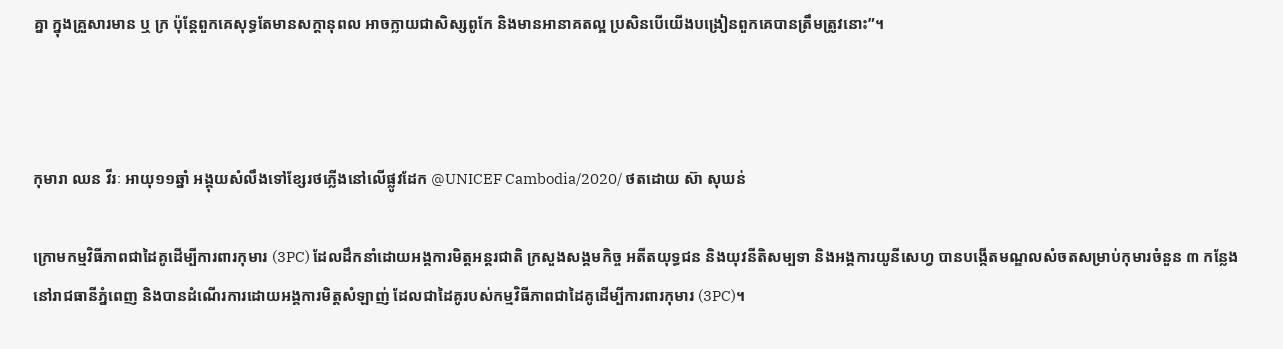គ្នា ក្នុងគ្រួសារមាន ឬ ក្រ ប៉ុន្តែពួកគេសុទ្ធតែមានសក្តានុពល អាចក្លាយជាសិស្សពូកែ និងមានអានាគតល្អ ប្រសិនបើយើងបង្រៀនពួកគេបានត្រឹមត្រូវនោះ”។



កុមារា ឈន វីរៈ អាយុ១១ឆ្នាំ អង្គុយសំលឹងទៅខ្សែរថភ្លើងនៅលើផ្លូវដែក @UNICEF Cambodia/2020/ ថតដោយ ស៊ា សុឃន់

ក្រោមកម្មវិធីភាពជាដៃគូដើម្បីការពារកុមារ (3PC) ដែលដឹកនាំដោយអង្គការមិត្តអន្តរជាតិ ក្រសួងសង្គមកិច្ច អតីតយុទ្ធជន និងយុវនីតិសម្បទា និងអង្គការយូនីសេហ្វ បានបង្កើតមណ្ឌលសំចតសម្រាប់កុមារចំនួន ៣ កន្លែង នៅរាជធានីភ្នំពេញ និងបានដំណើរការដោយអង្គការមិត្តសំឡាញ់ ដែលជាដៃគូរបស់កម្មវិធីភាពជាដៃគូដើម្បីការពារកុមារ (3PC)។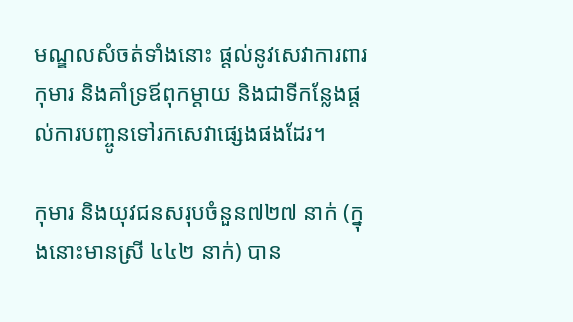មណ្ឌលសំចត់ទាំងនោះ ផ្តល់នូវសេវាការពារកុមារ និងគាំទ្រឪពុកម្តាយ និងជាទីកន្លែងផ្តល់ការបញ្ចូនទៅរកសេវាផ្សេងផងដែរ។

កុមារ និងយុវជនសរុបចំនួន៧២៧ នាក់ (ក្នុងនោះមានស្រី ៤៤២ នាក់) បាន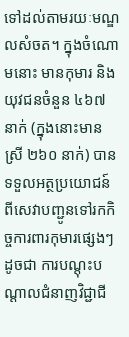ទៅដល់តាមរយៈមណ្ឌលសំចត។ ក្នុងចំណោមនោះ មានកុមារ និងយុវជនចំនួន ៤៦៧ នាក់ (ក្នុងនោះមានស្រី ២៦០ នាក់) បានទទួលអត្ថប្រយោជន៍ពីសេវាបញ្ជូនទៅរកកិច្ចការពារកុមារផ្សេងៗ ដូចជា ការបណ្តុះបណ្តាលជំនាញវិជ្ជាជី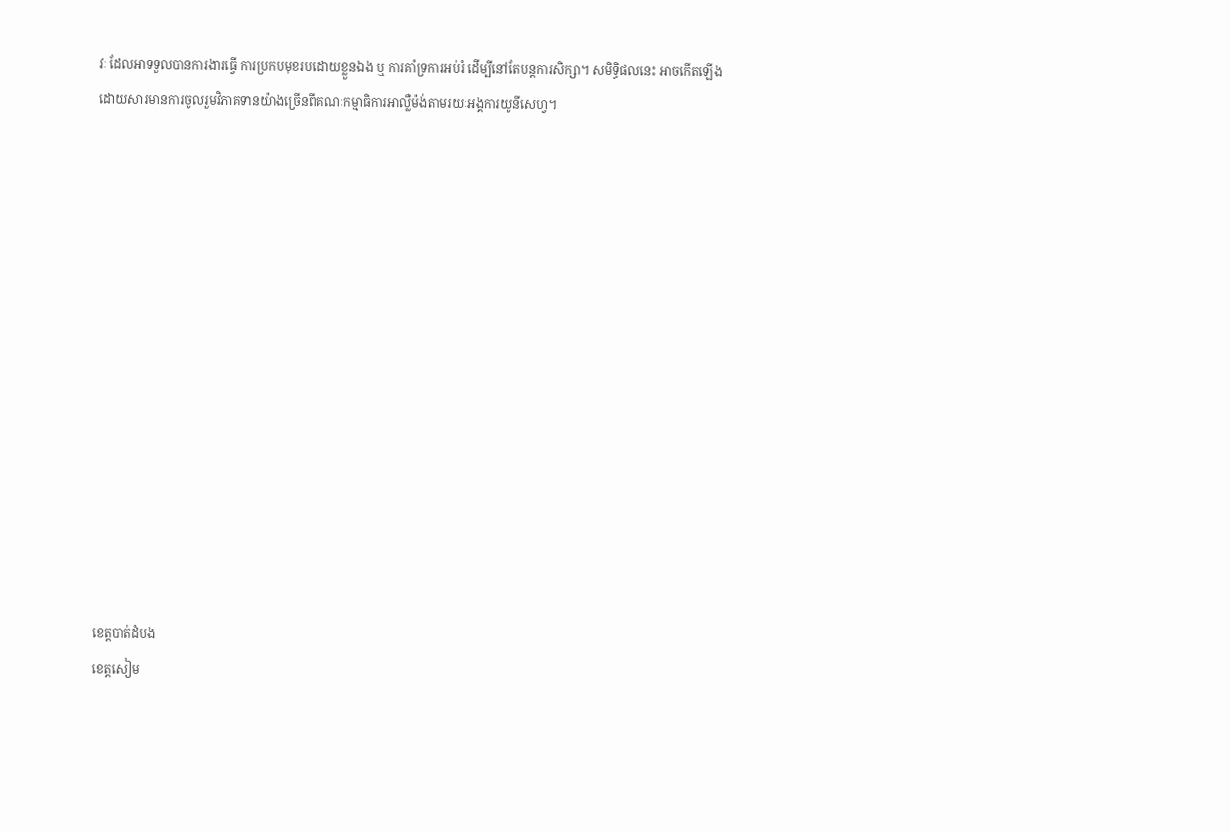វៈ ដែលអាទទួលបានការងារធ្វើ ការប្រកបមុខរបដោយខ្លួនឯង ឬ ការគាំទ្រការអប់រំ ដើម្បីនៅតែបន្តការសិក្សា។ សមិទ្ធិផលនេះ អាចកើតឡើង ដោយសារមានការចូលរួមវិភាគទានយ៉ាងច្រើនពីគណៈកម្មាធិការអាល្លឺម៉ង់តាមរយៈអង្គការយូនីសេហ្វ។














ខេត្តបាត់ដំបង
ខេត្តសៀម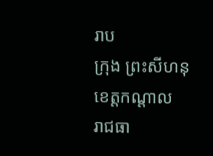រាប
ក្រុង ព្រះសីហនុ
ខេត្តកណ្ដាល
រាជធា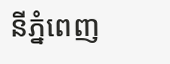នីភ្នំពេញ